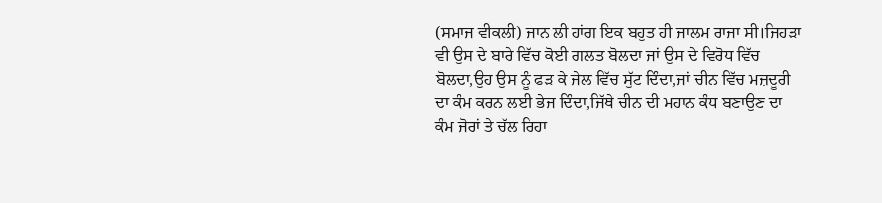(ਸਮਾਜ ਵੀਕਲੀ) ਜਾਨ ਲੀ ਹਾਂਗ ਇਕ ਬਹੁਤ ਹੀ ਜਾਲਮ ਰਾਜਾ ਸੀ।ਜਿਹੜਾ ਵੀ ਉਸ ਦੇ ਬਾਰੇ ਵਿੱਚ ਕੋਈ ਗਲਤ ਬੋਲਦਾ ਜਾਂ ਉਸ ਦੇ ਵਿਰੋਧ ਵਿੱਚ ਬੋਲਦਾ,ਉਹ ਉਸ ਨੂੰ ਫੜ ਕੇ ਜੇਲ ਵਿੱਚ ਸੁੱਟ ਦਿੰਦਾ,ਜਾਂ ਚੀਨ ਵਿੱਚ ਮਜ਼ਦੂਰੀ ਦਾ ਕੰਮ ਕਰਨ ਲਈ ਭੇਜ ਦਿੰਦਾ,ਜਿੱਥੇ ਚੀਨ ਦੀ ਮਹਾਨ ਕੰਧ ਬਣਾਉਣ ਦਾ ਕੰਮ ਜੋਰਾਂ ਤੇ ਚੱਲ ਰਿਹਾ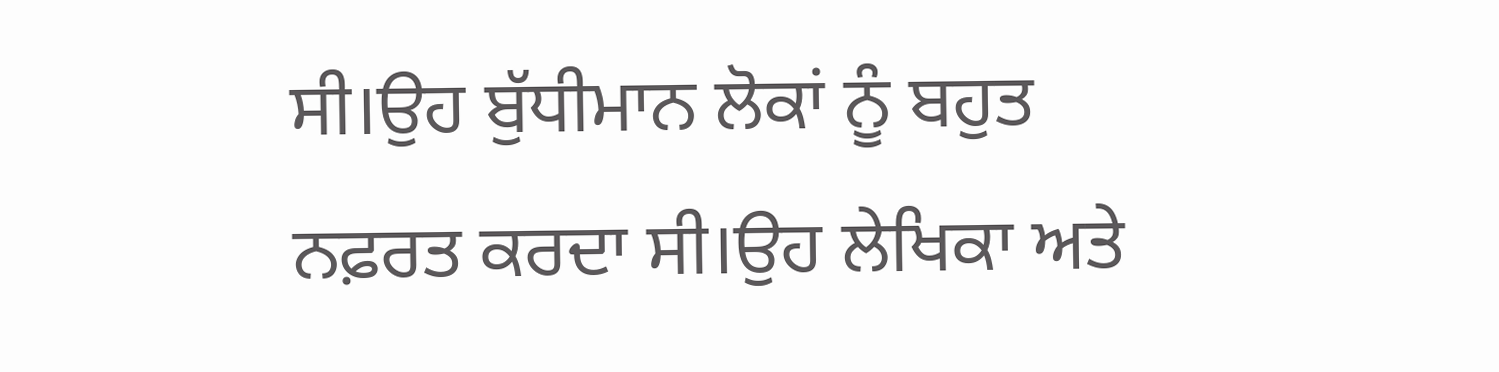ਸੀ।ਉਹ ਬੁੱਧੀਮਾਨ ਲੋਕਾਂ ਨੂੰ ਬਹੁਤ ਨਫ਼ਰਤ ਕਰਦਾ ਸੀ।ਉਹ ਲੇਖਿਕਾ ਅਤੇ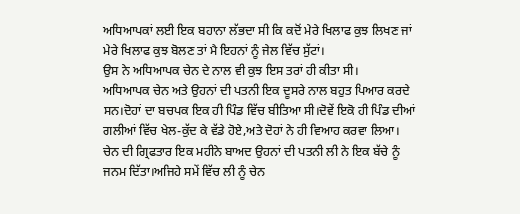ਅਧਿਆਪਕਾਂ ਲਈ ਇਕ ਬਹਾਨਾ ਲੱਭਦਾ ਸੀ ਕਿ ਕਦੋਂ ਮੇਰੇ ਖਿਲਾਫ ਕੁਝ ਲਿਖਣ ਜਾਂ ਮੇਰੇ ਖਿਲਾਫ ਕੁਝ ਬੋਲਣ ਤਾਂ ਮੈ ਇਹਨਾਂ ਨੂੰ ਜੇਲ ਵਿੱਚ ਸੁੱਟਾਂ।
ਉਸ ਨੇ ਅਧਿਆਪਕ ਚੇਨ ਦੇ ਨਾਲ ਵੀ ਕੁਝ ਇਸ ਤਰਾਂ ਹੀ ਕੀਤਾ ਸੀ।
ਅਧਿਆਪਕ ਚੇਨ ਅਤੇ ਉਹਨਾਂ ਦੀ ਪਤਨੀ ਇਕ ਦੂਸਰੇ ਨਾਲ ਬਹੁਤ ਪਿਆਰ ਕਰਦੇ ਸਨ।ਦੋਹਾਂ ਦਾ ਬਚਪਕ ਇਕ ਹੀ ਪਿੰਡ ਵਿੱਚ ਬੀਤਿਆ ਸੀ।ਦੋਵੇਂ ਇਕੋ ਹੀ ਪਿੰਡ ਦੀਆਂ ਗਲੀਆਂ ਵਿੱਚ ਖੇਲ-ਕੁੱਦ ਕੇ ਵੱਡੇ ਹੋਏ,ਅਤੇ ਦੋਹਾਂ ਨੇ ਹੀ ਵਿਆਹ ਕਰਵਾ ਲਿਆ।
ਚੇਨ ਦੀ ਗ੍ਰਿਫਤਾਰ ਇਕ ਮਹੀਨੇ ਬਾਅਦ ਉਹਨਾਂ ਦੀ ਪਤਨੀ ਲੀ ਨੇ ਇਕ ਬੱਚੇ ਨੂੰ ਜਨਮ ਦਿੱਤਾ।ਅਜਿਹੇ ਸਮੇਂ ਵਿੱਚ ਲੀ ਨੂੰ ਚੇਨ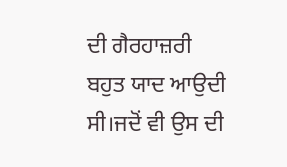ਦੀ ਗੈਰਹਾਜ਼ਰੀ ਬਹੁਤ ਯਾਦ ਆਉਦੀ ਸੀ।ਜਦੋਂ ਵੀ ਉਸ ਦੀ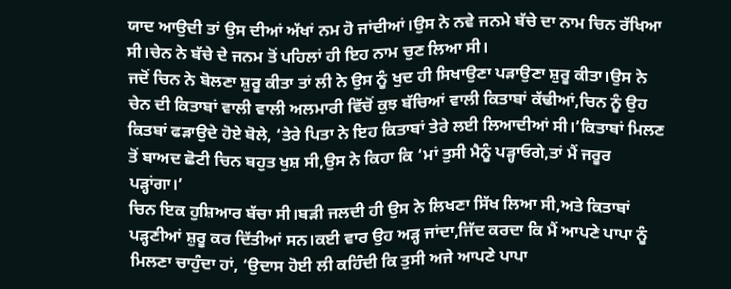ਯਾਦ ਆਉਦੀ ਤਾਂ ਉਸ ਦੀਆਂ ਅੱਖਾਂ ਨਮ ਹੋ ਜਾਂਦੀਆਂ।ਉਸ ਨੇ ਨਵੇ ਜਨਮੇ ਬੱਚੇ ਦਾ ਨਾਮ ਚਿਨ ਰੱਖਿਆ ਸੀ।ਚੇਨ ਨੇ ਬੱਚੇ ਦੇ ਜਨਮ ਤੋਂ ਪਹਿਲਾਂ ਹੀ ਇਹ ਨਾਮ ਚੁਣ ਲਿਆ ਸੀ।
ਜਦੋਂ ਚਿਨ ਨੇ ਬੋਲਣਾ ਸ਼ੁਰੂ ਕੀਤਾ ਤਾਂ ਲੀ ਨੇ ਉਸ ਨੂੰ ਖੁਦ ਹੀ ਸਿਖਾਉਣਾ ਪੜਾਉਣਾ ਸ਼ੁਰੂ ਕੀਤਾ।ਉਸ ਨੇ ਚੇਨ ਦੀ ਕਿਤਾਬਾਂ ਵਾਲੀ ਵਾਲੀ ਅਲਮਾਰੀ ਵਿੱਚੋਂ ਕੁਝ ਬੱਚਿਆਂ ਵਾਲੀ ਕਿਤਾਬਾਂ ਕੱਢੀਆਂ,ਚਿਨ ਨੂੰ ਉਹ ਕਿਤਬਾਂ ਫੜਾਉਦੇ ਹੋਏ ਬੋਲੇ, ‘ਤੇਰੇ ਪਿਤਾ ਨੇ ਇਹ ਕਿਤਾਬਾਂ ਤੇਰੇ ਲਈ ਲਿਆਦੀਆਂ ਸੀ।’ਕਿਤਾਬਾਂ ਮਿਲਣ ਤੋਂ ਬਾਅਦ ਛੋਟੀ ਚਿਨ ਬਹੁਤ ਖੁਸ਼ ਸੀ,ਉਸ ਨੇ ਕਿਹਾ ਕਿ ‘ਮਾਂ ਤੁਸੀ ਮੈਨੂੰ ਪੜ੍ਹਾਓਗੇ,ਤਾਂ ਮੈਂ ਜਰੂਰ ਪੜ੍ਹਾਂਗਾ।’
ਚਿਨ ਇਕ ਹੁਸ਼ਿਆਰ ਬੱਚਾ ਸੀ।ਬੜੀ ਜਲਦੀ ਹੀ ਉਸ ਨੇ ਲਿਖਣਾ ਸਿੱਖ ਲਿਆ ਸੀ,ਅਤੇ ਕਿਤਾਬਾਂ ਪੜ੍ਹਣੀਆਂ ਸ਼ੁਰੂ ਕਰ ਦਿੱਤੀਆਂ ਸਨ।ਕਈ ਵਾਰ ਉਹ ਅੜ੍ਹ ਜਾਂਦਾ,ਜਿੱਦ ਕਰਦਾ ਕਿ ਮੈਂ ਆਪਣੇ ਪਾਪਾ ਨੂੰ ਮਿਲਣਾ ਚਾਹੁੰਦਾ ਹਾਂ, ‘ਉਦਾਸ ਹੋਈ ਲੀ ਕਹਿੰਦੀ ਕਿ ਤੁਸੀ ਅਜੇ ਆਪਣੇ ਪਾਪਾ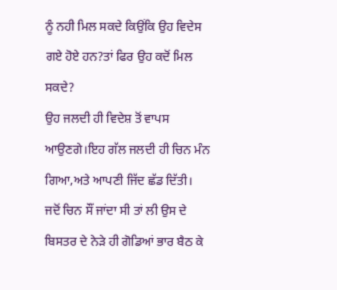ਨੂੰ ਨਹੀ ਮਿਲ ਸਕਦੇ ਕਿਉਂਕਿ ਉਹ ਵਿਦੇਸ ਗਏ ਹੋਏ ਹਨ?ਤਾਂ ਫਿਰ ਉਹ ਕਦੋਂ ਮਿਲ ਸਕਦੇ?
ਉਹ ਜਲਦੀ ਹੀ ਵਿਦੇਸ਼ ਤੋਂ ਵਾਪਸ ਆਉਣਗੇ।ਇਹ ਗੱਲ ਜਲਦੀ ਹੀ ਚਿਨ ਮੰਨ ਗਿਆ,ਅਤੇ ਆਪਣੀ ਜਿੱਦ ਛੱਡ ਦਿੱਤੀ।
ਜਦੋਂ ਚਿਨ ਸੌਂ ਜਾਂਦਾ ਸੀ ਤਾਂ ਲੀ ਉਸ ਦੇ ਬਿਸਤਰ ਦੇ ਨੇੜੇ ਹੀ ਗੋਡਿਆਂ ਭਾਰ ਬੈਠ ਕੇ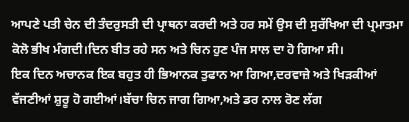ਆਪਣੇ ਪਤੀ ਚੇਨ ਦੀ ਤੰਦਰੁਸਤੀ ਦੀ ਪ੍ਰਾਥਨਾ ਕਰਦੀ ਅਤੇ ਹਰ ਸਮੇਂ ਉਸ ਦੀ ਸੁਰੱਖਿਆ ਦੀ ਪ੍ਰਮਾਤਮਾ ਕੋਲੋ ਭੀਖ ਮੰਗਦੀ।ਦਿਨ ਬੀਤ ਰਹੇ ਸਨ ਅਤੇ ਚਿਨ ਹੁਣ ਪੰਜ ਸਾਲ ਦਾ ਹੋ ਗਿਆ ਸੀ।
ਇਕ ਦਿਨ ਅਚਾਨਕ ਇਕ ਬਹੁਤ ਹੀ ਭਿਆਨਕ ਤੁਫਾਨ ਆ ਗਿਆ,ਦਰਵਾਜ਼ੇ ਅਤੇ ਖਿੜਕੀਆਂ ਵੱਜਣੀਆਂ ਸ਼ੁਰੂ ਹੋ ਗਈਆਂ।ਬੱਚਾ ਚਿਨ ਜਾਗ ਗਿਆ,ਅਤੇ ਡਰ ਨਾਲ ਰੋਣ ਲੱਗ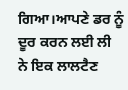ਗਿਆ।ਆਪਣੇ ਡਰ ਨੂੰ ਦੂਰ ਕਰਨ ਲਈ ਲੀ ਨੇ ਇਕ ਲਾਲਟੈਣ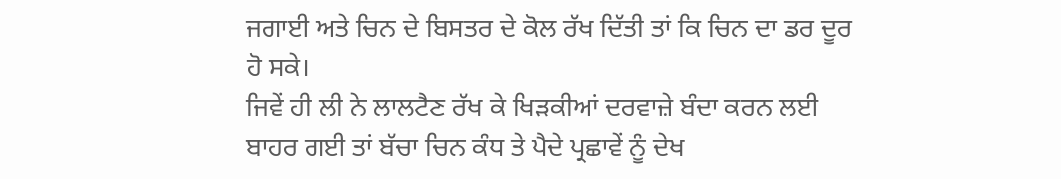ਜਗਾਈ ਅਤੇ ਚਿਨ ਦੇ ਬਿਸਤਰ ਦੇ ਕੋਲ ਰੱਖ ਦਿੱਤੀ ਤਾਂ ਕਿ ਚਿਨ ਦਾ ਡਰ ਦੂਰ ਹੋ ਸਕੇ।
ਜਿਵੇਂ ਹੀ ਲੀ ਨੇ ਲਾਲਟੈਣ ਰੱਖ ਕੇ ਖਿੜਕੀਆਂ ਦਰਵਾਜ਼ੇ ਬੰਦਾ ਕਰਨ ਲਈ ਬਾਹਰ ਗਈ ਤਾਂ ਬੱਚਾ ਚਿਨ ਕੰਧ ਤੇ ਪੈਦੇ ਪ੍ਰਛਾਵੇਂ ਨੂੰ ਦੇਖ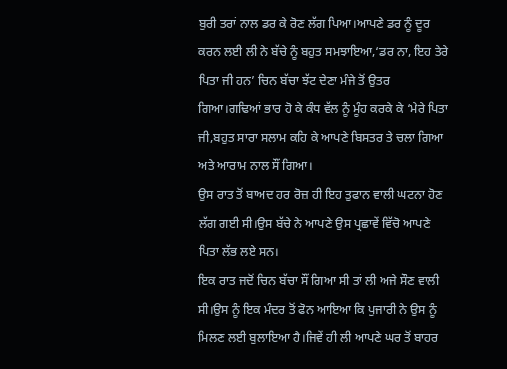ਬੁਰੀ ਤਰਾਂ ਨਾਲ ਡਰ ਕੇ ਰੋਣ ਲੱਗ ਪਿਆ।ਆਪਣੇ ਡਰ ਨੂੰ ਦੂਰ ਕਰਨ ਲਈ ਲੀ ਨੇ ਬੱਚੇ ਨੂੰ ਬਹੁਤ ਸਮਝਾਇਆ,‘ਡਰ ਨਾ, ਇਹ ਤੇਰੇ ਪਿਤਾ ਜੀ ਹਨ’ ਚਿਨ ਬੱਚਾ ਝੱਟ ਦੇਣਾ ਮੰਜੇ ਤੋਂ ਉਤਰ ਗਿਆ।ਗਢਿਆਂ ਭਾਰ ਹੋ ਕੇ ਕੰਧ ਵੱਲ ਨੂੰ ਮੂੰਹ ਕਰਕੇ ਕੇ ‘ਮੇਰੇ ਪਿਤਾ ਜੀ,ਬਹੁਤ ਸਾਰਾ ਸਲਾਮ ਕਹਿ ਕੇ ਆਪਣੇ ਬਿਸਤਰ ਤੇ ਚਲਾ ਗਿਆ ਅਤੇ ਆਰਾਮ ਨਾਲ ਸੌਂ ਗਿਆ।
ਉਸ ਰਾਤ ਤੋਂ ਬਾਅਦ ਹਰ ਰੋਜ਼ ਹੀ ਇਹ ਤੁਫਾਨ ਵਾਲੀ ਘਟਨਾ ਹੋਣ ਲੱਗ ਗਈ ਸੀ।ਉਸ ਬੱਚੇ ਨੇ ਆਪਣੇ ਉਸ ਪ੍ਰਛਾਵੇਂ ਵਿੱਚੋ ਆਪਣੇ ਪਿਤਾ ਲੱਭ ਲਏ ਸਨ।
ਇਕ ਰਾਤ ਜਦੋਂ ਚਿਨ ਬੱਚਾ ਸੌਂ ਗਿਆ ਸੀ ਤਾਂ ਲੀ ਅਜੇ ਸੌਣ ਵਾਲੀ ਸੀ।ਉਸ ਨੂੰ ਇਕ ਮੰਦਰ ਤੋਂ ਫੋਨ ਆਇਆ ਕਿ ਪੁਜਾਰੀ ਨੇ ਉਸ ਨੂੰ ਮਿਲਣ ਲਈ ਬੁਲਾਇਆ ਹੈ।ਜਿਵੇਂ ਹੀ ਲੀ ਆਪਣੇ ਘਰ ਤੋਂ ਬਾਹਰ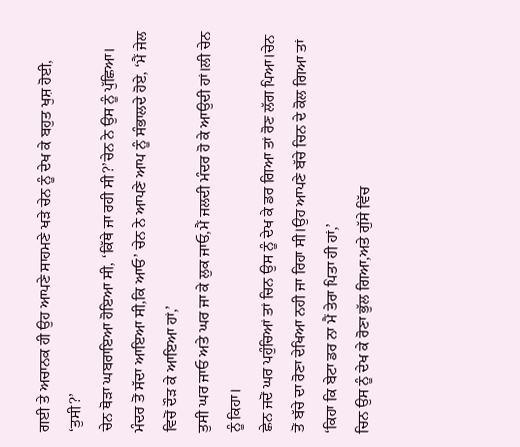ਗਈ ਤੇ ਅਚਾਨਕ ਹੀ ਉਹ ਆਪਣੇ ਸਾਹਮਣੇ ਖੜੇ ਚੇਨ ਨੂੰ ਦੇਖ ਕੇ ਬਹੁਤ ਖੁਸ਼ ਹੋਈ, ‘ਤੁਸੀ?’
ਚੇਨ ਥੋੜਾ ਘਬਰਾਇਆ ਹੋਇਆ ਸੀ, ‘ਕਿੱਥੇ ਜਾ ਰਹੀ ਸੀ?’ਚੇਨ ਨੇ ਉਸ ਨੂੰ ਪੁੱਛਿਆ।
ਮੰਦਰ ਤੋਂ ਸੱਦਾ ਆਇਆ ਸੀ,ਕਿ ਆਓ’ ਚੇਨ ਨੇ ਆਪਣੇ ਆਪ ਨੂੰ ਸੰਭਾਲਦੇ ਹੋਏ, ‘ਮੈਂ ਜੇਲ ਵਿਚੋਂ ਦੌੜ ਕੇ ਆਇਆ ਹਾਂ,’
ਤੁਸੀ ਘਰ ਜਾਓ ਅਤੇ ਘਰ ਜਾ ਕੇ ਲੁਕ ਜਾਓ,ਮੈਂ ਜਲਦੀ ਮੰਦਰ ਹੋ ਕੇ ਆਉਦੀ ਹਾਂ।ਲੀ ਚੇਨ ਨੂੰ ਕਿਹਾ।
ਛੇਨ ਜਦੋਂ ਘਰ ਪਹੁੰਚਿਆਂ ਤਾਂ ਚਿਨ ਉਸ ਨੂੰ ਦੇਖ ਕੇ ਡਰ ਗਿਆ ਤਾਂ ਰੋਣ ਲੱਗ ਪਿਆ।ਚੇਨ ਤੋਂ ਬੱਚੇ ਦਾ ਰੋਣਾ ਦੇਖਿਆ ਨਹੀ ਜਾ ਰਿਹਾ ਸੀ।ਉਹ ਆਪਣੇ ਬੱਚੇ ਚਿਨ ਦੇ ਕੋਲ ਗਿਆ ਤਾਂ ‘ਕਿਹਾ ਕਿ ਬੇਟਾ ਡਰ ਨਾ ਮੈਂ ਤੇਰਾ ਪਿਤਾ ਹੀ ਹਾਂ,’
ਚਿਨ ਉਸ ਨੂੰ ਦੇਖ ਕੇ ਰੋਣਾ ਭੁੱਲ ਗਿਆ,ਅਤੇ ਗੁੱਸੇ ਵਿੱਚ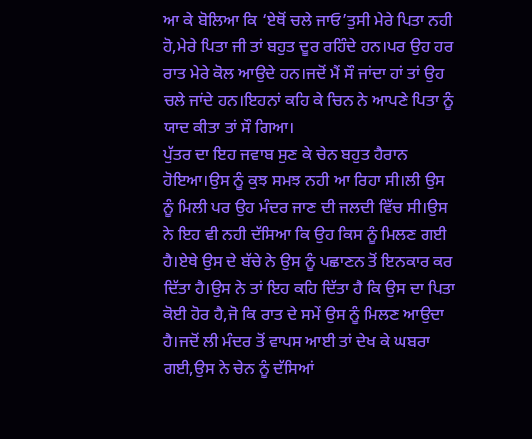ਆ ਕੇ ਬੋਲਿਆ ਕਿ ‘ਏਥੋਂ ਚਲੇ ਜਾਓ’ਤੁਸੀ ਮੇਰੇ ਪਿਤਾ ਨਹੀ ਹੋ,ਮੇਰੇ ਪਿਤਾ ਜੀ ਤਾਂ ਬਹੁਤ ਦੂਰ ਰਹਿੰਦੇ ਹਨ।ਪਰ ਉਹ ਹਰ ਰਾਤ ਮੇਰੇ ਕੋਲ ਆਉਦੇ ਹਨ।ਜਦੋਂ ਮੈਂ ਸੌ ਜਾਂਦਾ ਹਾਂ ਤਾਂ ਉਹ ਚਲੇ ਜਾਂਦੇ ਹਨ।ਇਹਨਾਂ ਕਹਿ ਕੇ ਚਿਨ ਨੇ ਆਪਣੇ ਪਿਤਾ ਨੂੰ ਯਾਦ ਕੀਤਾ ਤਾਂ ਸੌ ਗਿਆ।
ਪੁੱਤਰ ਦਾ ਇਹ ਜਵਾਬ ਸੁਣ ਕੇ ਚੇਨ ਬਹੁਤ ਹੈਰਾਨ ਹੋਇਆ।ਉਸ ਨੂੰ ਕੁਝ ਸਮਝ ਨਹੀ ਆ ਰਿਹਾ ਸੀ।ਲੀ ਉਸ ਨੂੰ ਮਿਲੀ ਪਰ ਉਹ ਮੰਦਰ ਜਾਣ ਦੀ ਜਲਦੀ ਵਿੱਚ ਸੀ।ਉਸ ਨੇ ਇਹ ਵੀ ਨਹੀ ਦੱਸਿਆ ਕਿ ਉਹ ਕਿਸ ਨੂੰ ਮਿਲਣ ਗਈ ਹੈ।ਏਥੇ ਉਸ ਦੇ ਬੱਚੇ ਨੇ ਉਸ ਨੂੰ ਪਛਾਣਨ ਤੋਂ ਇਨਕਾਰ ਕਰ ਦਿੱਤਾ ਹੈ।ਉਸ ਨੇ ਤਾਂ ਇਹ ਕਹਿ ਦਿੱਤਾ ਹੈ ਕਿ ਉਸ ਦਾ ਪਿਤਾ ਕੋਈ ਹੋਰ ਹੈ,ਜੋ ਕਿ ਰਾਤ ਦੇ ਸਮੇਂ ਉਸ ਨੂੰ ਮਿਲਣ ਆਉਦਾ ਹੈ।ਜਦੋਂ ਲੀ ਮੰਦਰ ਤੋਂ ਵਾਪਸ ਆਈ ਤਾਂ ਦੇਖ ਕੇ ਘਬਰਾ ਗਈ,ਉਸ ਨੇ ਚੇਨ ਨੂੰ ਦੱਸਿਆਂ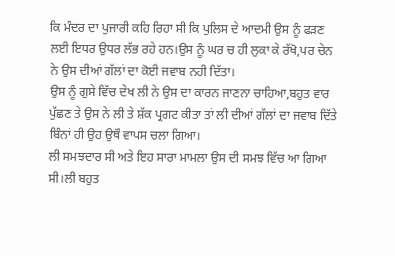ਕਿ ਮੰਦਰ ਦਾ ਪੁਜਾਰੀ ਕਹਿ ਰਿਹਾ ਸੀ ਕਿ ਪੁਲਿਸ ਦੇ ਆਦਮੀ ਉਸ ਨੂੰ ਫੜਣ ਲਈ ਇਧਰ ਉਧਰ ਲੱਭ ਰਹੇ ਹਨ।ਉਸ ਨੂੰ ਘਰ ਚ ਹੀ ਲੁਕਾ ਕੇ ਰੱਖੋ,ਪਰ ਚੇਨ ਨੇ ਉਸ ਦੀਆਂ ਗੱਲਾਂ ਦਾ ਕੋਈ ਜਵਾਬ ਨਹੀ ਦਿੱਤਾ।
ਉਸ ਨੂੰ ਗੁਸੇ ਵਿੱਚ ਦੇਖ ਲੀ ਨੇ ਉਸ ਦਾ ਕਾਰਨ ਜਾਣਨਾ ਚਾਹਿਆ,ਬਹੁਤ ਵਾਰ ਪੁੱਛਣ ਤੇ ਉਸ ਨੇ ਲੀ ਤੇ ਸ਼ੱਕ ਪ੍ਰਗਟ ਕੀਤਾ ਤਾਂ ਲੀ ਦੀਆਂ ਗੱਲਾਂ ਦਾ ਜਵਾਬ ਦਿੱਤੇ ਬਿੰਨਾਂ ਹੀ ਉਹ ਉਥੌ ਵਾਪਸ ਚਲਾ ਗਿਆ।
ਲੀ ਸਮਝਦਾਰ ਸੀ ਅਤੇ ਇਹ ਸਾਰਾ ਮਾਮਲਾ ਉਸ ਦੀ ਸਮਝ ਵਿੱਚ ਆ ਗਿਆ ਸੀ।ਲੀ ਬਹੁਤ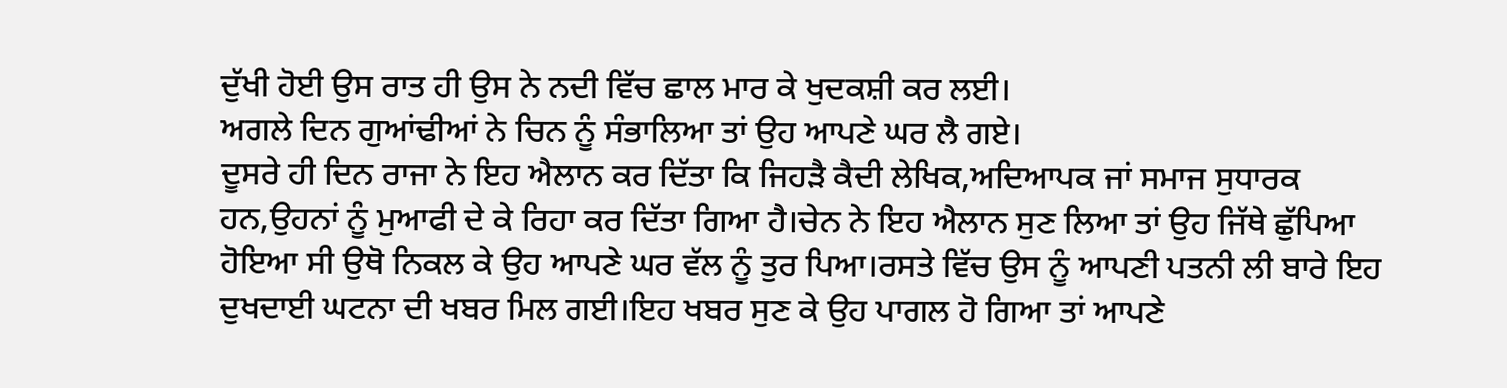ਦੁੱਖੀ ਹੋਈ ਉਸ ਰਾਤ ਹੀ ਉਸ ਨੇ ਨਦੀ ਵਿੱਚ ਛਾਲ ਮਾਰ ਕੇ ਖੁਦਕਸ਼ੀ ਕਰ ਲਈ।
ਅਗਲੇ ਦਿਨ ਗੁਆਂਢੀਆਂ ਨੇ ਚਿਨ ਨੂੰ ਸੰਭਾਲਿਆ ਤਾਂ ਉਹ ਆਪਣੇ ਘਰ ਲੈ ਗਏ।
ਦੂਸਰੇ ਹੀ ਦਿਨ ਰਾਜਾ ਨੇ ਇਹ ਐਲਾਨ ਕਰ ਦਿੱਤਾ ਕਿ ਜਿਹੜੈ ਕੈਦੀ ਲੇਖਿਕ,ਅਦਿਆਪਕ ਜਾਂ ਸਮਾਜ ਸੁਧਾਰਕ ਹਨ,ਉਹਨਾਂ ਨੂੰ ਮੁਆਫੀ ਦੇ ਕੇ ਰਿਹਾ ਕਰ ਦਿੱਤਾ ਗਿਆ ਹੈ।ਚੇਨ ਨੇ ਇਹ ਐਲਾਨ ਸੁਣ ਲਿਆ ਤਾਂ ਉਹ ਜਿੱਥੇ ਛੁੱਪਿਆ ਹੋਇਆ ਸੀ ਉਥੋ ਨਿਕਲ ਕੇ ਉਹ ਆਪਣੇ ਘਰ ਵੱਲ ਨੂੰ ਤੁਰ ਪਿਆ।ਰਸਤੇ ਵਿੱਚ ਉਸ ਨੂੰ ਆਪਣੀ ਪਤਨੀ ਲੀ ਬਾਰੇ ਇਹ ਦੁਖਦਾਈ ਘਟਨਾ ਦੀ ਖਬਰ ਮਿਲ ਗਈ।ਇਹ ਖਬਰ ਸੁਣ ਕੇ ਉਹ ਪਾਗਲ ਹੋ ਗਿਆ ਤਾਂ ਆਪਣੇ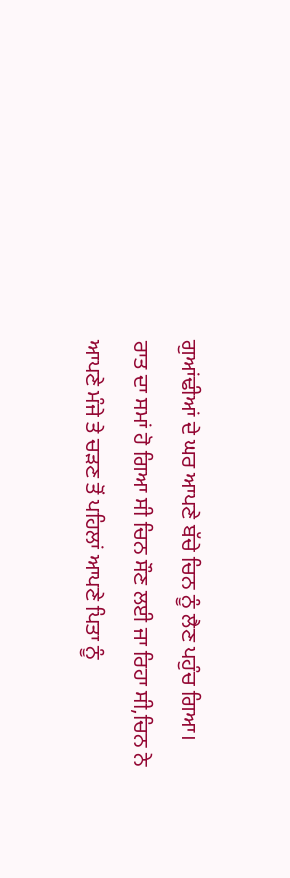ਗੁਆਂਢੀਆਂ ਦੇ ਘਰ ਆਪਣੇ ਬੱਚੇ ਚਿਨ ਨੂੰ ਲੈਣ ਪਹੁੰਚ ਗਿਆ।
ਰਾਤ ਦਾ ਸਮਾਂ ਹੋ ਗਿਆ ਸੀ ਚਿਨ ਸੌਣ ਲਈ ਜਾ ਰਿਹਾ ਸੀ,ਚਿਨ ਨੇ ਆਪਣੇ ਮੰਜੇ ਤੇ ਚੜਣ ਤੋਂ ਪਹਿਲਾਂ ਆਪਣੇ ਪਿਤਾ ਨੂੰ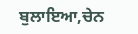ਬੁਲਾਇਆ,ਚੇਨ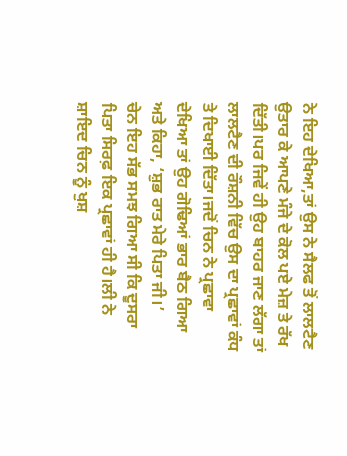ਨੇ ਇਹ ਦੇਖਿਆ,ਤਾਂ ਉਸ ਨੇ ਸੈਲਫ ਤੋਂ ਲਾਲਟੈਣ ਉਤਾਰ ਕੇ ਆਪਣੇ ਮੰਜੇ ਦੇ ਕੋਲ ਪਏ ਮੇਜ਼ ਤੇ ਰੱਖ ਦਿੱਤੀ।ਪਰ ਜਿਵੇਂ ਹੀ ਉਹ ਬਾਹਰ ਜਾਣ ਲੱਗਾ ਤਾਂ ਲਾਲਟੈਣ ਦੀ ਰੌਸ਼ਨੀ ਵਿੱਚ ਉਸ ਦਾ ਪ੍ਰਛਾਵਾਂ ਕੰਧ ਤੇ ਦਿਖਾਈ ਦਿੱਤਾ।ਜਦੋਂ ਚਿਨ ਨੇ ਪ੍ਰਛਾਵਾ ਦੇਖਿਆ ਤਾਂ ਉਹ ਗੋਢਿਆਂ ਭਾਰ ਬੈਠ ਗਿਆ ਅਤੇ ਕਿਹਾ, ‘ਸ਼ੁਭ ਰਾਤ ਮੇਰੇ ਪਿਤਾ ਜੀ।’
ਚੇਨ ਇਹ ਸੱਭ ਸਮਝ ਗਿਆ ਸੀ ਕਿ ਦੂਸਰਾ ਪਿਤਾ ਸਿਰਫ਼ ਇਕ ਪ੍ਰਛਾਵਾਂ ਹੀ ਹੈ।ਲੀ ਨੇ ਸ਼ਾਇਦ ਚਿਨ ਨੂੰ ਖੁਸ਼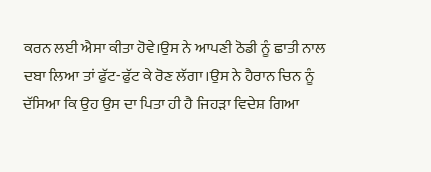ਕਰਨ ਲਈ ਐਸਾ ਕੀਤਾ ਹੋਵੇ।ਉਸ ਨੇ ਆਪਣੀ ਠੋਡੀ ਨੂੰ ਛਾਤੀ ਨਾਲ ਦਬਾ ਲਿਆ ਤਾਂ ਫੁੱਟ-ਫੁੱਟ ਕੇ ਰੋਣ ਲੱਗਾ।ਉਸ ਨੇ ਹੈਰਾਨ ਚਿਨ ਨੂੰ ਦੱਸਿਆ ਕਿ ਉਹ ਉਸ ਦਾ ਪਿਤਾ ਹੀ ਹੈ ਜਿਹੜਾ ਵਿਦੇਸ਼ ਗਿਆ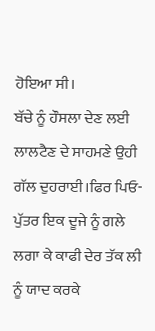ਹੋਇਆ ਸੀ।
ਬੱਚੇ ਨੂੰ ਹੌਸਲਾ ਦੇਣ ਲਈ ਲਾਲਟੈਣ ਦੇ ਸਾਹਮਣੇ ਉਹੀ ਗੱਲ ਦੁਹਰਾਈ।ਫਿਰ ਪਿਓ-ਪੁੱਤਰ ਇਕ ਦੂਜੇ ਨੂੰ ਗਲੇ ਲਗਾ ਕੇ ਕਾਫੀ ਦੇਰ ਤੱਕ ਲੀ ਨੂੰ ਯਾਦ ਕਰਕੇ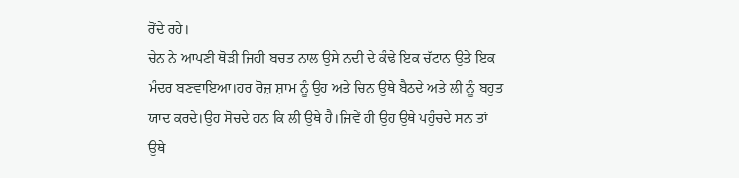ਰੋਂਦੇ ਰਹੇ।
ਚੇਨ ਨੇ ਆਪਣੀ ਥੋੜੀ ਜਿਹੀ ਬਚਤ ਨਾਲ ਉਸੇ ਨਦੀ ਦੇ ਕੰਢੇ ਇਕ ਚੱਟਾਨ ਉਤੇ ਇਕ ਮੰਦਰ ਬਣਵਾਇਆ।ਹਰ ਰੋਜ਼ ਸ਼ਾਮ ਨੂੰ ਉਹ ਅਤੇ ਚਿਨ ਉਥੇ ਬੈਠਦੇ ਅਤੇ ਲੀ ਨੂੰ ਬਹੁਤ ਯਾਦ ਕਰਦੇ।ਉਹ ਸੋਚਦੇ ਹਨ ਕਿ ਲੀ ਉਥੇ ਹੈ।ਜਿਵੇਂ ਹੀ ਉਹ ਉਥੇ ਪਹੁੰਚਦੇ ਸਨ ਤਾਂ ਉਥੇ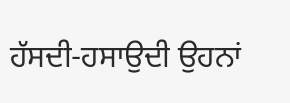ਹੱਸਦੀ-ਹਸਾਉਦੀ ਉਹਨਾਂ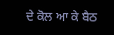ਦੇ ਕੋਲ ਆ ਕੇ ਬੈਠ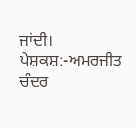ਜਾਂਦੀ।
ਪੇਸ਼ਕਸ਼:-ਅਮਰਜੀਤ ਚੰਦਰ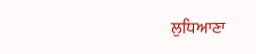ਲੁਧਿਆਣਾ